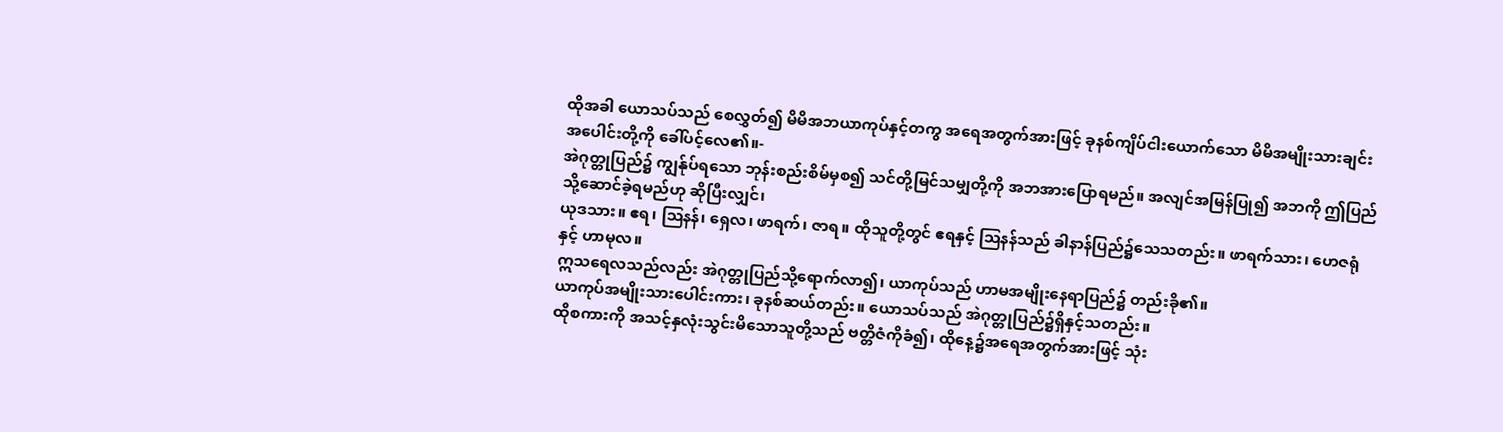ထိုအခါ ယောသပ်သည် စေလွှတ်၍ မိမိအဘယာကုပ်နှင့်တကွ အရေအတွက်အားဖြင့် ခုနစ်ကျိပ်ငါးယောက်သော မိမိအမျိုးသားချင်းအပေါင်းတို့ကို ခေါ်ပင့်လေ၏။-
အဲဂုတ္တုပြည်၌ ကျွန်ုပ်ရသော ဘုန်းစည်းစိမ်မှစ၍ သင်တို့မြင်သမျှတို့ကို အဘအားပြောရမည်။ အလျင်အမြန်ပြု၍ အဘကို ဤပြည်သို့ဆောင်ခဲ့ရမည်ဟု ဆိုပြီးလျှင်၊
ယုဒသား။ ဧရ၊ ဩနန်၊ ရှေလ၊ ဖာရက်၊ ဇာရ။ ထိုသူတို့တွင် ဧရနှင့် ဩနန်သည် ခါနာန်ပြည်၌သေသတည်း။ ဖာရက်သား၊ ဟေဇရုံနှင့် ဟာမုလ။
ဣသရေလသည်လည်း အဲဂုတ္တုပြည်သို့ရောက်လာ၍၊ ယာကုပ်သည် ဟာမအမျိုးနေရာပြည်၌ တည်းခို၏။
ယာကုပ်အမျိုးသားပေါင်းကား၊ ခုနစ်ဆယ်တည်း။ ယောသပ်သည် အဲဂုတ္တုပြည်၌ရှိနှင့်သတည်း။
ထိုစကားကို အသင့်နှလုံးသွင်းမိသောသူတို့သည် ဗတ္တိဇံကိုခံ၍၊ ထိုနေ့၌အရေအတွက်အားဖြင့် သုံး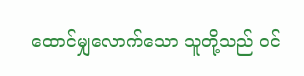ထောင်မျှလောက်သော သူတို့သည် ဝင်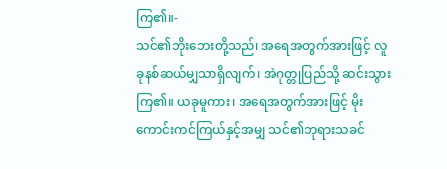ကြ၏။-
သင်၏ဘိုးဘေးတို့သည်၊ အရေအတွက်အားဖြင့် လူခုနစ်ဆယ်မျှသာရှိလျက်၊ အဲဂုတ္တုပြည်သို့ ဆင်းသွားကြ၏။ ယခုမူကား၊ အရေအတွက်အားဖြင့် မိုးကောင်းကင်ကြယ်နှင့်အမျှ သင်၏ဘုရားသခင်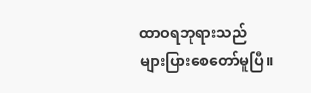ထာဝရဘုရားသည် များပြားစေတော်မူပြီ။